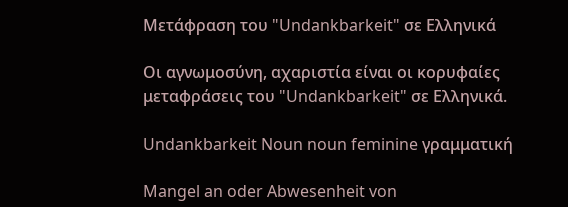Μετάφραση του "Undankbarkeit" σε Ελληνικά

Οι αγνωμοσύνη, αχαριστία είναι οι κορυφαίες μεταφράσεις του "Undankbarkeit" σε Ελληνικά.

Undankbarkeit Noun noun feminine γραμματική

Mangel an oder Abwesenheit von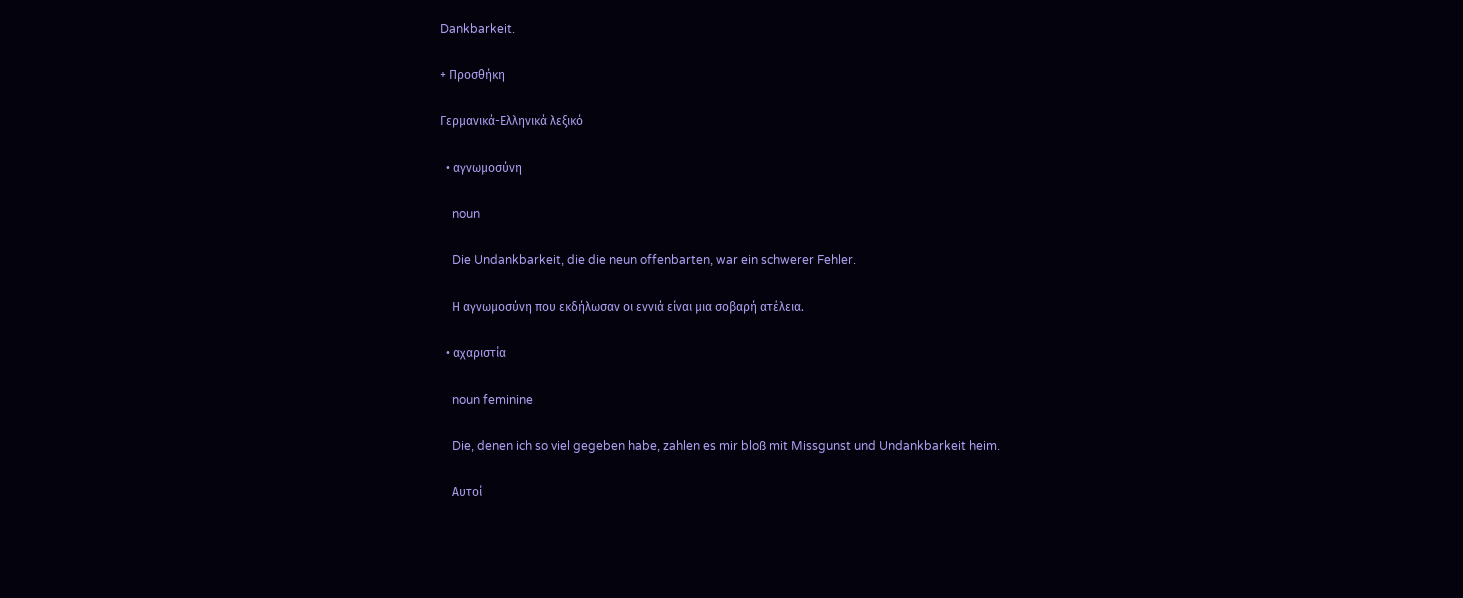Dankbarkeit.

+ Προσθήκη

Γερμανικά-Ελληνικά λεξικό

  • αγνωμοσύνη

    noun

    Die Undankbarkeit, die die neun offenbarten, war ein schwerer Fehler.

    Η αγνωμοσύνη που εκδήλωσαν οι εννιά είναι μια σοβαρή ατέλεια.

  • αχαριστία

    noun feminine

    Die, denen ich so viel gegeben habe, zahlen es mir bloß mit Missgunst und Undankbarkeit heim.

    Αυτοί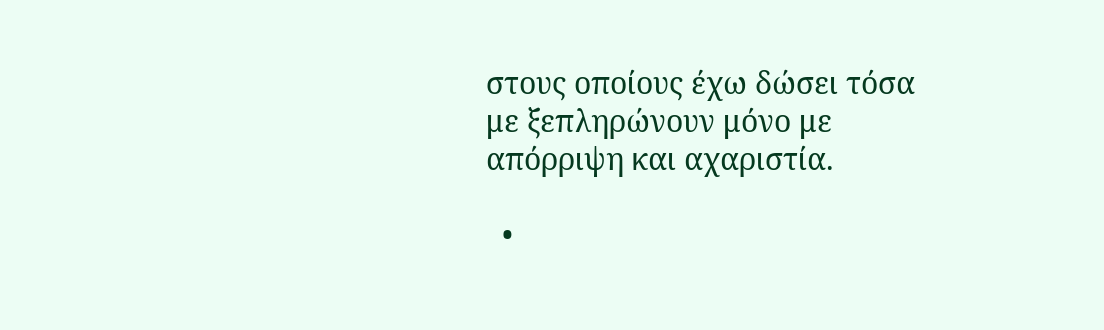στους οποίους έχω δώσει τόσα με ξεπληρώνουν μόνο με απόρριψη και αχαριστία.

  •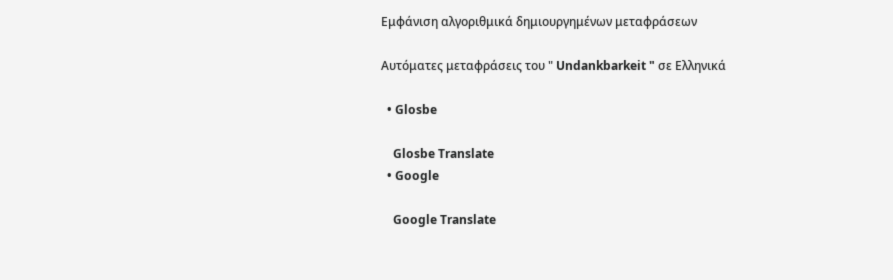Εμφάνιση αλγοριθμικά δημιουργημένων μεταφράσεων

Αυτόματες μεταφράσεις του " Undankbarkeit " σε Ελληνικά

  • Glosbe

    Glosbe Translate
  • Google

    Google Translate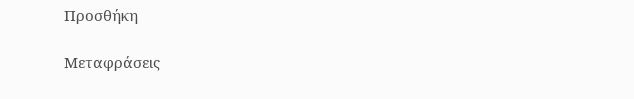Προσθήκη

Μεταφράσεις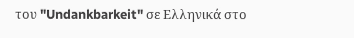του "Undankbarkeit" σε Ελληνικά στο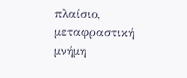πλαίσιο, μεταφραστική μνήμη